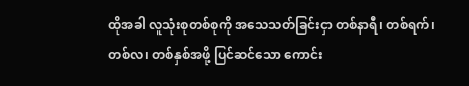ထိုအခါ လူသုံးစုတစ်စုကို အသေသတ်ခြင်းငှာ တစ်နာရီ၊ တစ်ရက်၊ တစ်လ၊ တစ်နှစ်အဖို့ ပြင်ဆင်သော ကောင်း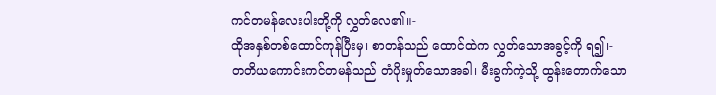ကင်တမန်လေးပါးတို့ကို လွှတ်လေ၏။-
ထိုအနှစ်တစ်ထောင်ကုန်ပြီးမှ၊ စာတန်သည် ထောင်ထဲက လွှတ်သောအခွင့်ကို ရ၍၊-
တတိယကောင်းကင်တမန်သည် တံပိုးမှုတ်သောအခါ၊ မီးခွက်ကဲ့သို့ ထွန်းတောက်သော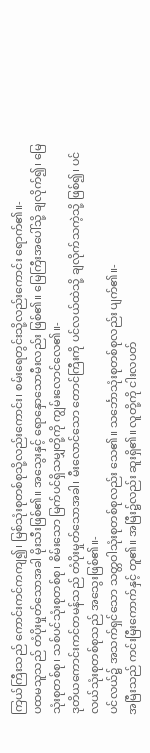ကြယ်ကြီးသည် ကောင်းကင်ကကျ၍၊ မြစ်သုံးစုတစ်စုသို့လည်းကောင်း၊ စမ်းရေတွင်းသို့လည်းကောင်း ရောက်၏။-
ပထမသူသည် တံပိုးမှုတ်သောအခါ မိုးသီးဖြစ်၏။ အသွေးနှင့် ရောနှောသောမီးလည်း ဖြစ်၏။ မြေကြီးအပေါ်သို့ ချလိုက်၍၊ မြေသုံးစုတစ်စု၊ သစ်ပင်သုံးစုတစ်စု၊ စိမ်းသော မြက်ပင်ရှိသမျှတို့ကို ကျွမ်းလောင်လေ၏။-
ဒုတိယကောင်းကင်တမန်သည် တံပိုးမှုတ်သောအခါ၊ မီးလောင်သော တောင်ကြီးကို ပင်လယ်ထဲသို့ ချလိုက်သကဲ့သို့ ဖြစ်၍၊ ပင်လယ်သုံးစုတစ်စုသည် အသွေးဖြစ်၏။-
ပင်လယ်၌ အသက်ရှင်သော သတ္တဝါသုံးစုတစ်စုလည်း သေ၏။ သင်္ဘောသုံးစုတစ်စုလည်း ပျက်၏။-
အမြီးသည် ကင်းမြီးကောက်နှင့် တူ၏။ အမြီး၌လည်း ဆူးရှိ၏။ လူတို့ကို ငါးလပတ်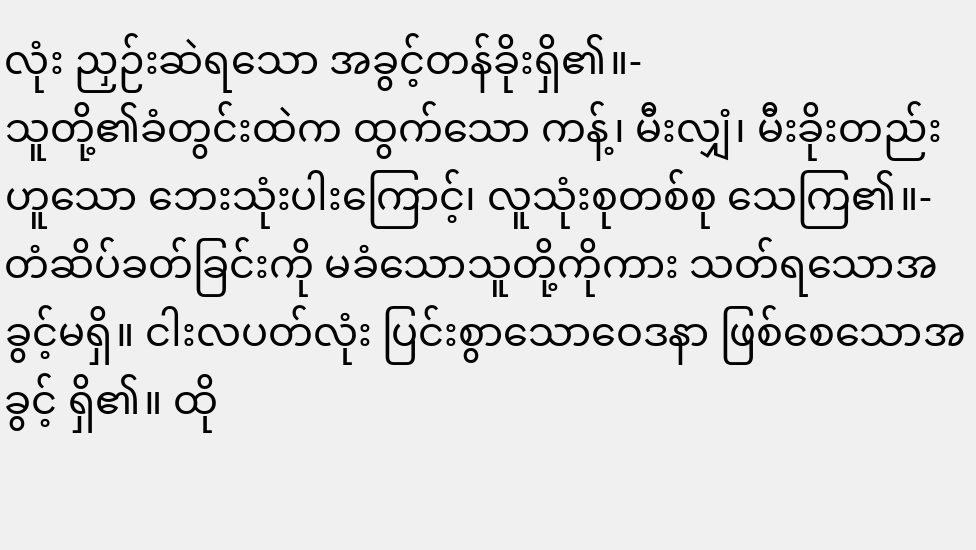လုံး ညှဉ်းဆဲရသော အခွင့်တန်ခိုးရှိ၏။-
သူတို့၏ခံတွင်းထဲက ထွက်သော ကန့်၊ မီးလျှံ၊ မီးခိုးတည်းဟူသော ဘေးသုံးပါးကြောင့်၊ လူသုံးစုတစ်စု သေကြ၏။-
တံဆိပ်ခတ်ခြင်းကို မခံသောသူတို့ကိုကား သတ်ရသောအခွင့်မရှိ။ ငါးလပတ်လုံး ပြင်းစွာသောဝေဒနာ ဖြစ်စေသောအခွင့် ရှိ၏။ ထို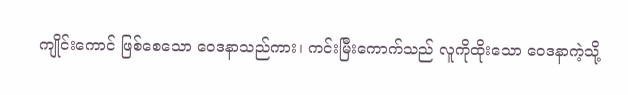ကျိုင်းကောင် ဖြစ်စေသော ဝေဒနာသည်ကား၊ ကင်းမြီးကောက်သည် လူကိုထိုးသော ဝေဒနာကဲ့သို့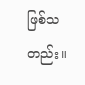ဖြစ်သတည်း။